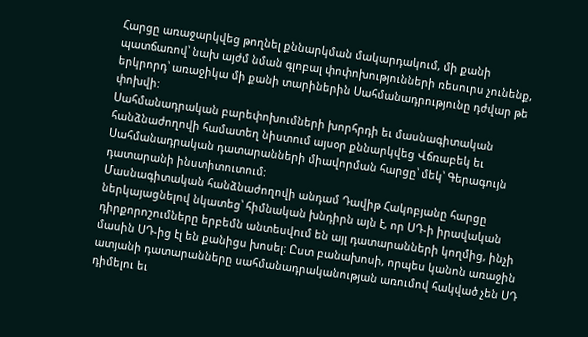Հարցը առաջարկվեց թողնել քննարկման մակարդակում, մի քանի պատճառով՝ նախ այժմ նման գլոբալ փոփոխությունների ռեսուրս չունենք, երկրորդ՝ առաջիկա մի քանի տարիներին Սահմանադրությունը դժվար թե փոխվի:
Սահմանադրական բարեփոխումների խորհրդի եւ մասնագիտական հանձնաժողովի համատեղ նիստում այսօր քննարկվեց Վճռաբեկ եւ Սահմանադրական դատարանների միավորման հարցը՝ մեկ՝ Գերագույն դատարանի ինստիտուտում:
Մասնագիտական հանձնաժողովի անդամ Դավիթ Հակոբյանը հարցը ներկայացնելով նկատեց՝ հիմնական խնդիրն այն է, որ ՍԴ-ի իրավական դիրքորոշումները երբեմն անտեսվում են այլ դատարանների կողմից, ինչի մասին ՍԴ-ից էլ են քանիցս խոսել: Ըստ բանախոսի, որպես կանոն առաջին ատյանի դատարանները սահմանադրականության առումով հակված չեն ՍԴ դիմելու եւ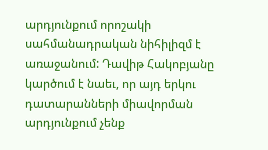արդյունքում որոշակի սահմանադրական նիհիլիզմ է առաջանում: Դավիթ Հակոբյանը կարծում է նաեւ, որ այդ երկու դատարանների միավորման արդյունքում չենք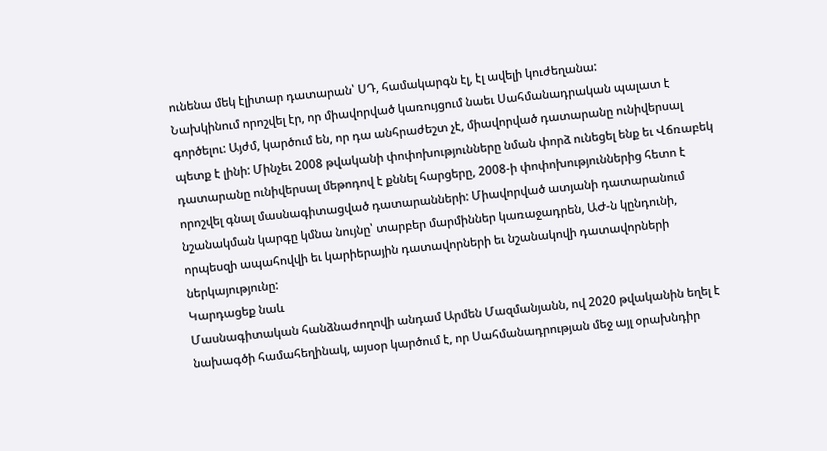ունենա մեկ էլիտար դատարան՝ ՍԴ, համակարգն էլ, էլ ավելի կուժեղանա:
Նախկինում որոշվել էր, որ միավորված կառույցում նաեւ Սահմանադրական պալատ է գործելու: Այժմ, կարծում են, որ դա անհրաժեշտ չէ, միավորված դատարանը ունիվերսալ պետք է լինի: Մինչեւ 2008 թվականի փոփոխությունները նման փորձ ունեցել ենք եւ Վճռաբեկ դատարանը ունիվերսալ մեթոդով է քննել հարցերը, 2008-ի փոփոխություններից հետո է որոշվել գնալ մասնագիտացված դատարանների: Միավորված ատյանի դատարանում նշանակման կարգը կմնա նույնը՝ տարբեր մարմիններ կառաջադրեն, ԱԺ-ն կընդունի, որպեսզի ապահովվի եւ կարիերային դատավորների եւ նշանակովի դատավորների ներկայությունը:
Կարդացեք նաև
Մասնագիտական հանձնաժողովի անդամ Արմեն Մազմանյանն, ով 2020 թվականին եղել է նախագծի համահեղինակ, այսօր կարծում է, որ Սահմանադրության մեջ այլ օրախնդիր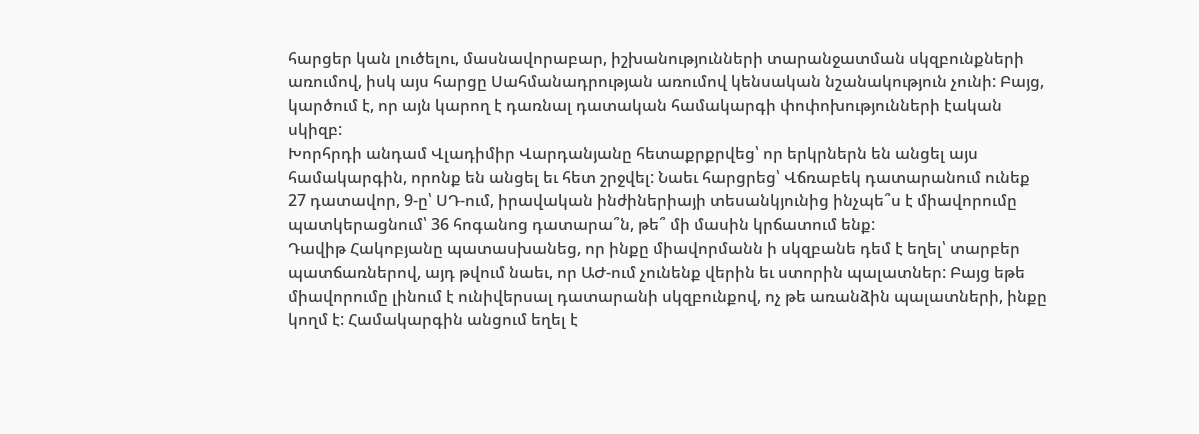հարցեր կան լուծելու, մասնավորաբար, իշխանությունների տարանջատման սկզբունքների առումով, իսկ այս հարցը Սահմանադրության առումով կենսական նշանակություն չունի: Բայց, կարծում է, որ այն կարող է դառնալ դատական համակարգի փոփոխությունների էական սկիզբ:
Խորհրդի անդամ Վլադիմիր Վարդանյանը հետաքրքրվեց՝ որ երկրներն են անցել այս համակարգին, որոնք են անցել եւ հետ շրջվել: Նաեւ հարցրեց՝ Վճռաբեկ դատարանում ունեք 27 դատավոր, 9-ը՝ ՍԴ-ում, իրավական ինժիներիայի տեսանկյունից ինչպե՞ս է միավորումը պատկերացնում՝ 36 հոգանոց դատարա՞ն, թե՞ մի մասին կրճատում ենք:
Դավիթ Հակոբյանը պատասխանեց, որ ինքը միավորմանն ի սկզբանե դեմ է եղել՝ տարբեր պատճառներով, այդ թվում նաեւ, որ ԱԺ-ում չունենք վերին եւ ստորին պալատներ: Բայց եթե միավորումը լինում է ունիվերսալ դատարանի սկզբունքով, ոչ թե առանձին պալատների, ինքը կողմ է: Համակարգին անցում եղել է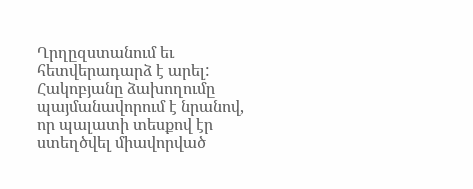Ղրղըզստանում եւ հետվերադարձ է արել: Հակոբյանը ձախողումը պայմանավորում է նրանով, որ պալատի տեսքով էր ստեղծվել միավորված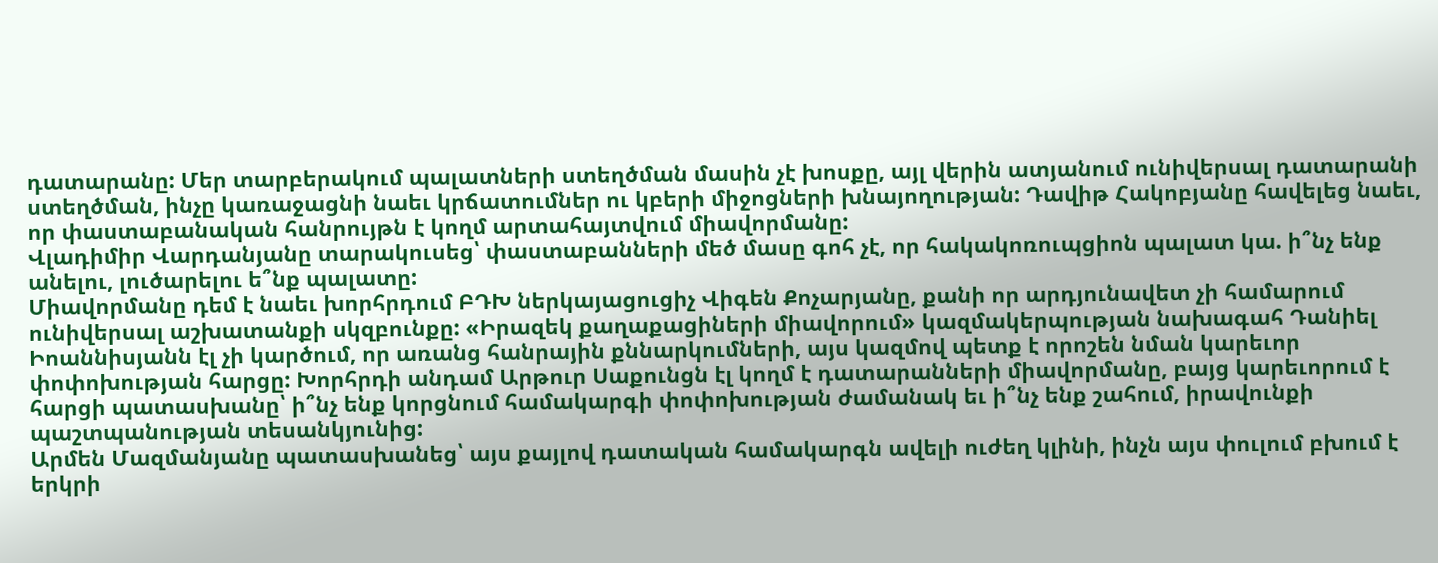դատարանը: Մեր տարբերակում պալատների ստեղծման մասին չէ խոսքը, այլ վերին ատյանում ունիվերսալ դատարանի ստեղծման, ինչը կառաջացնի նաեւ կրճատումներ ու կբերի միջոցների խնայողության: Դավիթ Հակոբյանը հավելեց նաեւ, որ փաստաբանական հանրույթն է կողմ արտահայտվում միավորմանը:
Վլադիմիր Վարդանյանը տարակուսեց՝ փաստաբանների մեծ մասը գոհ չէ, որ հակակոռուպցիոն պալատ կա. ի՞նչ ենք անելու, լուծարելու ե՞նք պալատը:
Միավորմանը դեմ է նաեւ խորհրդում ԲԴԽ ներկայացուցիչ Վիգեն Քոչարյանը, քանի որ արդյունավետ չի համարում ունիվերսալ աշխատանքի սկզբունքը: «Իրազեկ քաղաքացիների միավորում» կազմակերպության նախագահ Դանիել Իոաննիսյանն էլ չի կարծում, որ առանց հանրային քննարկումների, այս կազմով պետք է որոշեն նման կարեւոր փոփոխության հարցը: Խորհրդի անդամ Արթուր Սաքունցն էլ կողմ է դատարանների միավորմանը, բայց կարեւորում է հարցի պատասխանը՝ ի՞նչ ենք կորցնում համակարգի փոփոխության ժամանակ եւ ի՞նչ ենք շահում, իրավունքի պաշտպանության տեսանկյունից:
Արմեն Մազմանյանը պատասխանեց՝ այս քայլով դատական համակարգն ավելի ուժեղ կլինի, ինչն այս փուլում բխում է երկրի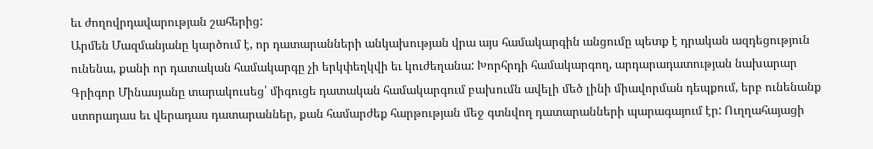եւ ժողովրդավարության շահերից:
Արմեն Մազմանյանը կարծում է, որ դատարանների անկախության վրա այս համակարգին անցումը պետք է դրական ազդեցություն ունենա, քանի որ դատական համակարգը չի երկփեղկվի եւ կուժեղանա: Խորհրդի համակարգող, արդարադատության նախարար Գրիգոր Մինասյանը տարակուսեց՝ միգուցե դատական համակարգում բախումն ավելի մեծ լինի միավորման դեպքում, երբ ունենանք ստորադաս եւ վերադաս դատարաններ, քան համարժեք հարթության մեջ գտնվող դատարանների պարագայում էր: Ուղղահայացի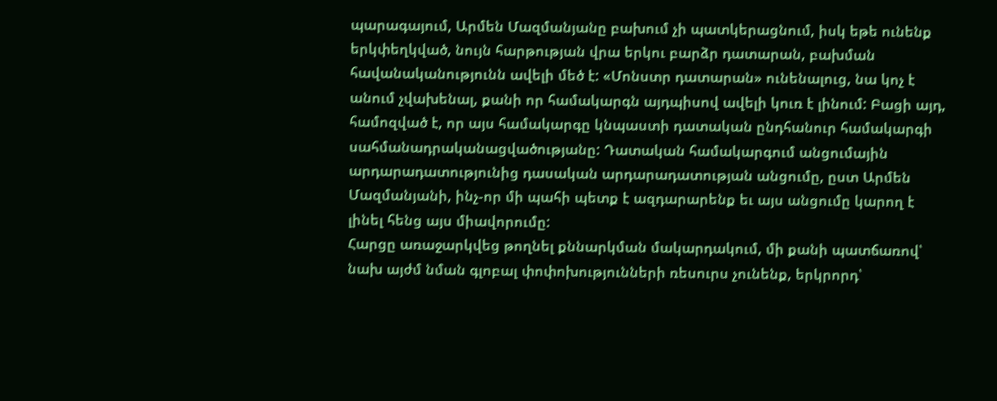պարագայում, Արմեն Մազմանյանը բախում չի պատկերացնում, իսկ եթե ունենք երկփեղկված, նույն հարթության վրա երկու բարձր դատարան, բախման հավանականությունն ավելի մեծ է: «Մոնստր դատարան» ունենալուց, նա կոչ է անում չվախենալ, քանի որ համակարգն այդպիսով ավելի կուռ է լինում: Բացի այդ, համոզված է, որ այս համակարգը կնպաստի դատական ընդհանուր համակարգի սահմանադրականացվածությանը: Դատական համակարգում անցումային արդարադատությունից դասական արդարադատության անցումը, ըստ Արմեն Մազմանյանի, ինչ-որ մի պահի պետք է ազդարարենք եւ այս անցումը կարող է լինել հենց այս միավորումը:
Հարցը առաջարկվեց թողնել քննարկման մակարդակում, մի քանի պատճառով՝ նախ այժմ նման գլոբալ փոփոխությունների ռեսուրս չունենք, երկրորդ՝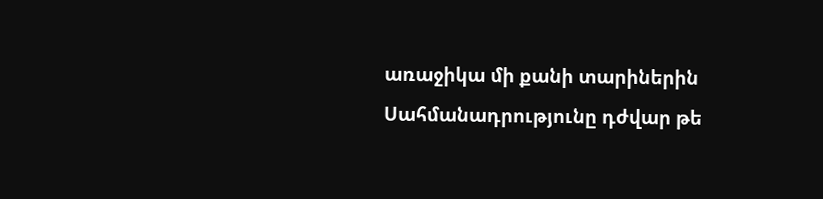առաջիկա մի քանի տարիներին Սահմանադրությունը դժվար թե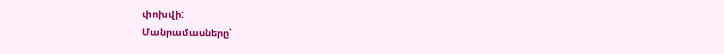փոխվի:
Մանրամասները՝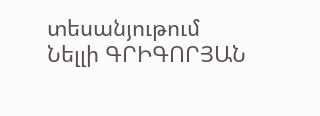տեսանյութում
Նելլի ԳՐԻԳՈՐՅԱՆ